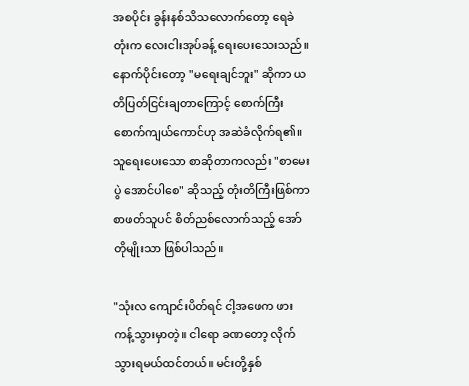အစပိုင်း ခွန်းနစ်သိသလောက်တော့ ရေခဲတုံးက လေးငါးအုပ်ခန့် ရေးပေးသေးသည်။ နောက်ပိုင်းတော့ "မရေးချင်ဘူး" ဆိုကာ ယတိပြတ်ငြင်းချတာကြောင့် စောက်ကြီးစောက်ကျယ်ကောင်ဟု အဆဲခံလိုက်ရ၏။ သူရေးပေးသော စာဆိုတာကလည်း "စာမေးပွဲ အောင်ပါစေ" ဆိုသည့် တုံးတိကြီးဖြစ်ကာ စာဖတ်သူပင် စိတ်ညစ်လောက်သည့် အော်တိုမျိုးသာ ဖြစ်ပါသည်။

"သုံးလ ကျောင်းပိတ်ရင် ငါ့အဖေက ဖားကန့်သွားမှာတဲ့။ ငါရော ခဏတော့ လိုက်သွားရမယ်ထင်တယ်။ မင်းတို့နှစ်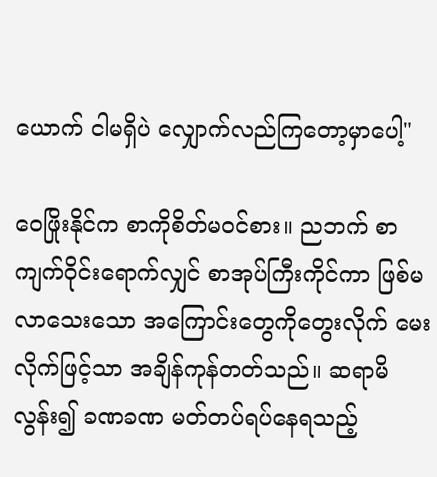ယောက် ငါမရှိပဲ လျှောက်လည်ကြတော့မှာပေါ့"

ဝေဖြိုးနိုင်က စာကိုစိတ်မဝင်စား။ ညဘက် စာကျက်ဝိုင်းရောက်လျှင် စာအုပ်ကြီးကိုင်ကာ ဖြစ်မလာသေးသော အကြောင်းတွေကိုတွေးလိုက် မေးလိုက်ဖြင့်သာ အချိန်ကုန်တတ်သည်။ ဆရာမိလွန်း၍ ခဏခဏ မတ်တပ်ရပ်နေရသည့်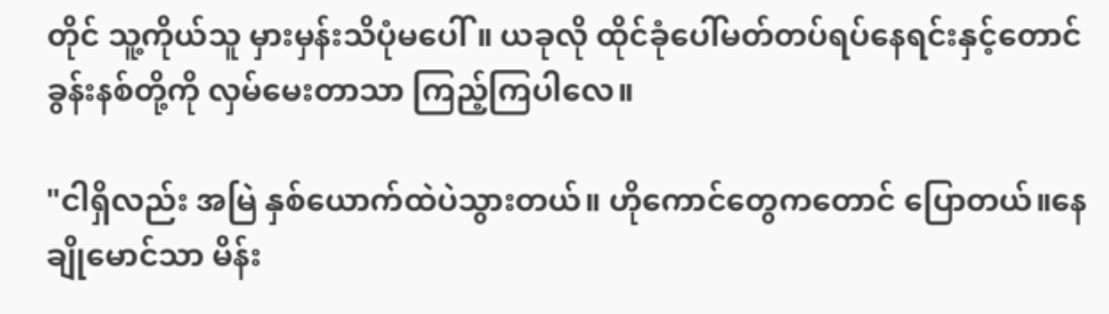တိုင် သူ့ကိုယ်သူ မှားမှန်းသိပုံမပေါ်။ ယခုလို ထိုင်ခုံပေါ်မတ်တပ်ရပ်နေရင်းနှင့်တောင် ခွန်းနစ်တို့ကို လှမ်မေးတာသာ ကြည့်ကြပါလေ။

"ငါရှိလည်း အမြဲ နှစ်ယောက်ထဲပဲသွားတယ်။ ဟိုကောင်တွေကတောင် ပြောတယ်။နေချိုမောင်သာ မိန်း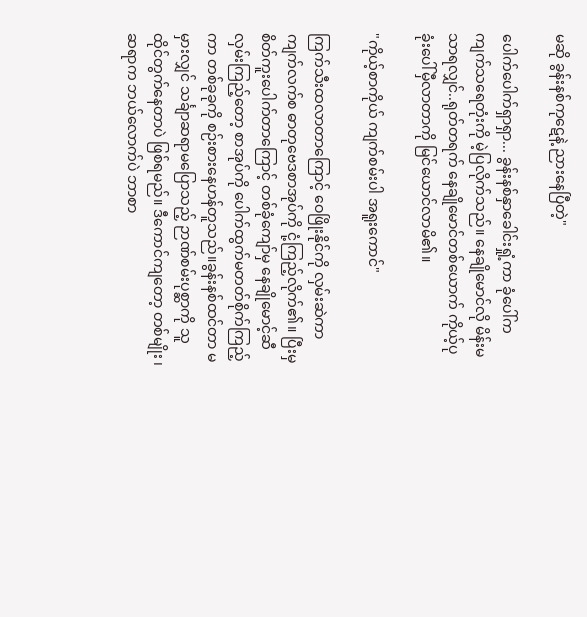မဆို ခွန်းနစ်ကုဋေနဲ့ ညားနေပြီတဲ့"

ပေါက်ပေါက်ရှာရှာ... ခွန်းနစ်နှာခေါင်းရှုံ့ကာ ခုံပေါ်က ကျက်သရေတုံးကို မဲ့ပြလိုက်သည်။ နေချိုမောင်လို မိန်းမသာရလျှင်..ရုတ်တရက် နေချိုမောင်တစ်ယောက် ကိုယ့်ပုခုံးပေါ်မှီလာတာကို မြင်ယောင်လာမိ၏။

"ကိုယ့်စာကိုယ် ကျက်စမ်းပါ အရူးကောင်"

ကြက်သီးထလာတာကြောင့် ဝေဖြိုးနိုင်ကို လှမ်းဆဲကာ ကျက်လက်စ ဓာတုဗေဒစာအုပ်ကို ငုံ့ကြည့်လိုက်၏။ ပြီးမှ စိတ်ကူးပေါက်တာကြောင့် တစ်ခုံကျော်မှ နေချိုမောင့်ဆီ လှမ်းကြည့်တော့ စာအုပ်ကို ပေါက်ထွက်မတတ်စိုက်ကြည့်ကာ တစ်ခုခုကို စဉ်းစားနေဟန်တူသည်။ခွန်းနစ်ထင်တာ မမှားလျှင် သင်္ချာဆရာမပြောသည့် ဉာဏ်စမ်းပုစ္ဆာကို သူထိုင်တွက်နေတာပဲ ဖြစ်ရမည်။ ဒီကောင်ကျတော့ တစ်မျိုး ၊ ဆရာက ဘယ်လောက်ပဲ ဘာစာ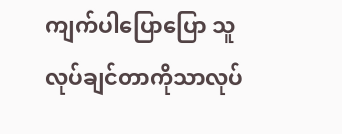ကျက်ပါပြောပြော သူလုပ်ချင်တာကိုသာလုပ်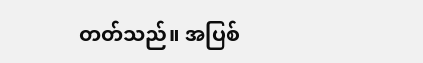တတ်သည်။ အပြစ်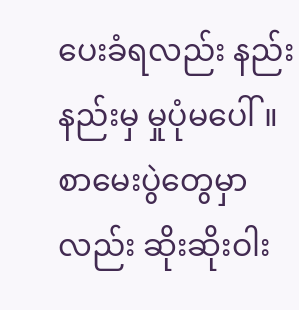ပေးခံရလည်း နည်းနည်းမှ မှုပုံမပေါ်။ စာမေးပွဲတွေမှာလည်း ဆိုးဆိုးဝါး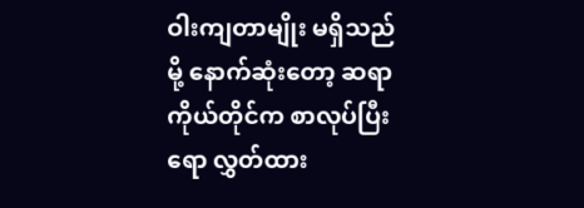ဝါးကျတာမျိုး မရှိသည်မို့ နောက်ဆုံးတော့ ဆရာကိုယ်တိုင်က စာလုပ်ပြီးရော လွှတ်ထား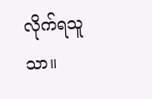လိုက်ရသူသာ။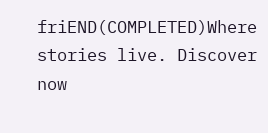friEND(COMPLETED)Where stories live. Discover now